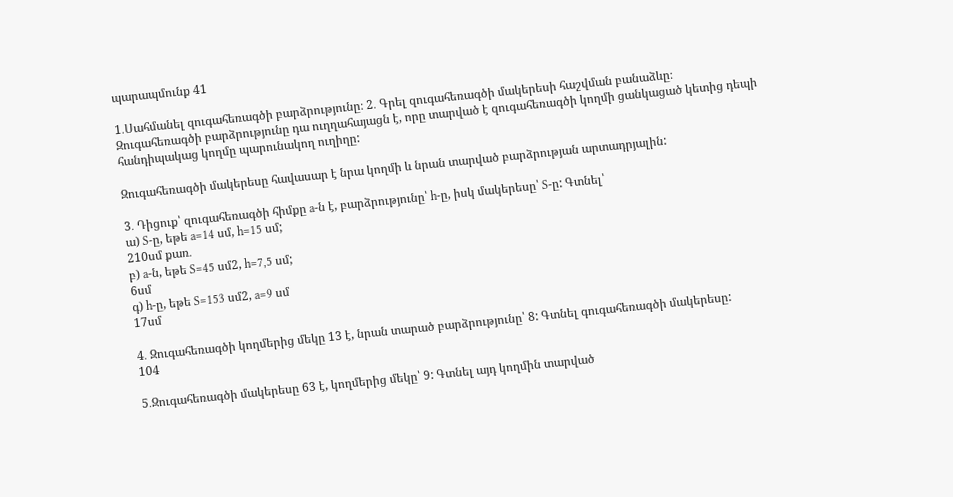պարապմունք 41

1․Սահմանել զուգահեռագծի բարձրությունը։ 2․ Գրել զուգահեռագծի մակերեսի հաշվման բանաձևը։
Զուգահեռագծի բարձրությունը դա ուղղահայացն է, որը տարված է զուգահեռագծի կողմի ցանկացած կետից դեպի հանդիպակաց կողմը պարունակող ուղիղը:

Զուգահեռագծի մակերեսը հավասար է նրա կողմի և նրան տարված բարձրության արտադրյալին:

3․ Դիցուք՝ զուգահեռագծի հիմքը a-ն է, բարձրությունը՝ h-ը, իսկ մակերեսը՝ S-ը: Գտնել՝
ա) S-ը, եթե a=14 սմ, h=15 սմ;
210սմ քառ․
բ) a-ն, եթե S=45 սմ2, h=7,5 սմ;
6սմ
գ) h-ը, եթե S=153 սմ2, a=9 սմ
17սմ

4․ Զուգահեռագծի կողմերից մեկը 13 է, նրան տարած բարձրությունը՝ 8: Գտնել գուգահեռագծի մակերեսը:
104

5․Զուգահեռագծի մակերեսը 63 է, կողմերից մեկը՝ 9: Գտնել այդ կողմին տարված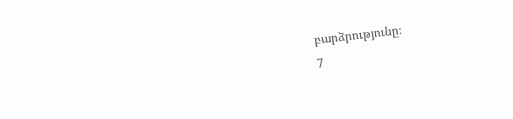բարձրությունը։
7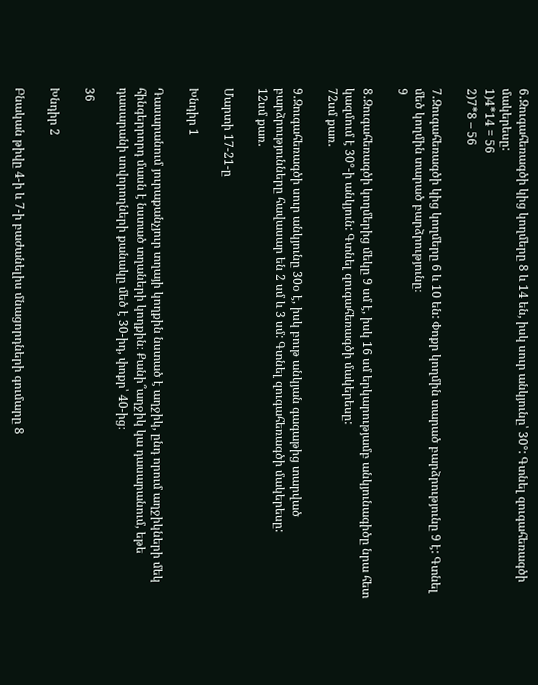6․Զուգահեռագծի կից կողմերը 8 և 14 են, իսկ սուր անկյունը՝ 30°: Գտնել զուգահեռագծի մակերեսը:
1)4*14 = 56
2)7*8 – 56

7․Զուգահեռագծի կից կողմերը 6 և 10 են: Փոքր կողմին տարած բարձրությունը 9 է: Գտնել մեծ կողմին տարած բարձրությունը։
9

8․Զուգահեռագծի կողմերից մեկը 9 սմ է, իսկ 16 սմ երկարությամբ անկյունագիծը նրա հետ կազմում է 30°-ի անկյուն: Գտնել զուգահեռագծի մակերեսը:
72սմ քառ․

9․Զուգահեռագծի սուր անկյունը 30օ է, իսկ բութ անկյան գագաթից տարված բարձրությունները հավասար են 2 սմ և 3 սմ: Գտնել զուգահեռագծի մակերեսը:
12սմ քառ․

Մարտի 17-21-ը

Խնդիր 1

Դասարանում յուրաքանչյուր տղայի կողքին նստած է աղջիկ, ընդ որում աղջիկների մեկ հինգերրորդ մասն է նստած տղաների կողքին։ Քանի՞աղջիկ կա դասարանում, եթե դասարանի սովորողների քանակը մեծ է 30-իդ, փոքր՝ 40-ից։

36

Խնդիր 2

Բնական թիվը 4-ի և 7-ի բաժանելիս մնացորդների գումարը 8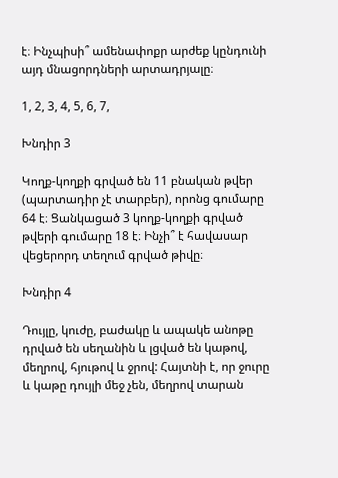է։ Ինչպիսի՞ ամենափոքր արժեք կընդունի այդ մնացորդների արտադրյալը։

1, 2, 3, 4, 5, 6, 7,

Խնդիր 3

Կողք-կողքի գրված են 11 բնական թվեր (պարտադիր չէ տարբեր), որոնց գումարը 64 է։ Ցանկացած 3 կողք-կողքի գրված թվերի գումարը 18 է։ Ինչի՞ է հավասար վեցերորդ տեղում գրված թիվը։

Խնդիր 4

Դույլը, կուժը, բաժակը և ապակե անոթը դրված են սեղանին և լցված են կաթով, մեղրով, հյութով և ջրով: Հայտնի է, որ ջուրը և կաթը դույլի մեջ չեն, մեղրով տարան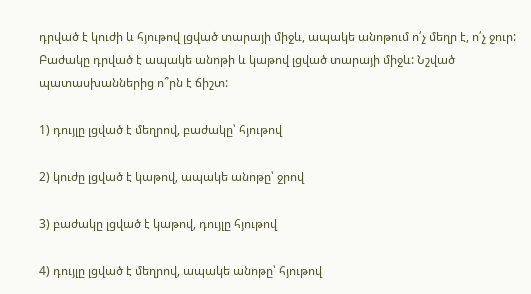դրված է կուժի և հյութով լցված տարայի միջև, ապակե անոթում ո՛չ մեղր է, ո՛չ ջուր: Բաժակը դրված է ապակե անոթի և կաթով լցված տարայի միջև: Նշված պատասխաններից ո՞րն է ճիշտ:

1) դույլը լցված է մեղրով, բաժակը՝ հյութով

2) կուժը լցված է կաթով, ապակե անոթը՝ ջրով

3) բաժակը լցված է կաթով, դույլը հյութով

4) դույլը լցված է մեղրով, ապակե անոթը՝ հյութով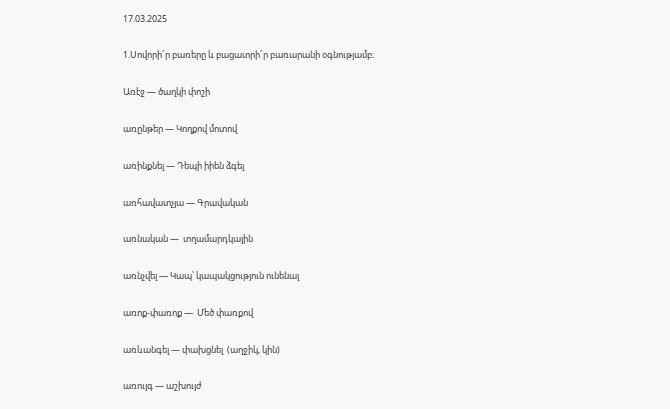17.03.2025

1.Սովորի՜ր բառերը և բացատրի՜ր բառարանի օգնությամբ։

Առէջ — ծաղկի փոշի

առընթեր — Կողքով մոտով

առինքնել — Դեպի իիեն ձգել

առհավատչյա — Գրավական

առնական —  տղամարդկային

առնչվել — Կապ՝ կապակցություն ունենալ

առոք-փառոք —  Մեծ փառքով

առևանգել — փախցնել  (աղջիկ, կին)

առույգ — աշխույժ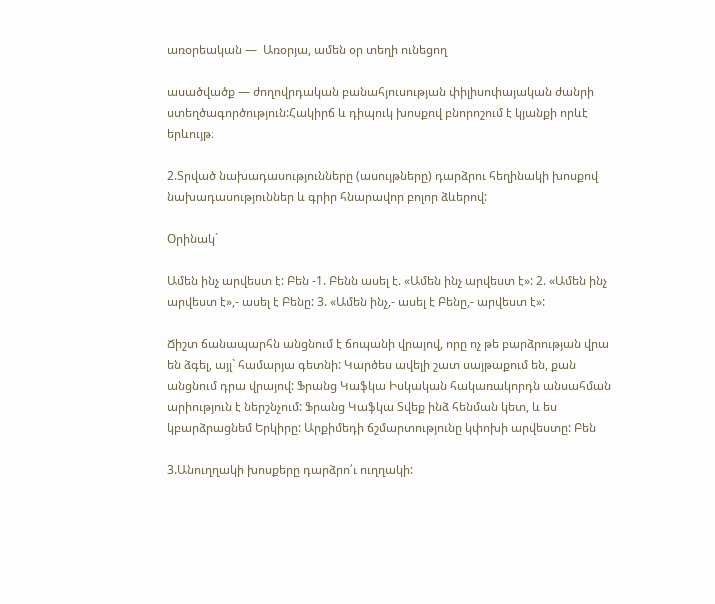առօրեական —  Առօրյա, ամեն օր տեղի ունեցող

ասածվածք — ժողովրդական բանահյուսության փիլիսոփայական ժանրի ստեղծագործություն:Հակիրճ և դիպուկ խոսքով բնորոշում է կյանքի որևէ երևույթ։

2.Տրված նախադասությունները (ասույթները) դարձրու հեղինակի խոսքով նախադասություններ և գրիր հնարավոր բոլոր ձևերով:

Օրինակ`

Ամեն ինչ արվեստ է: Բեն -1. Բենն ասել է. «Ամեն ինչ արվեստ է»: 2. «Ամեն ինչ արվեստ է»,- ասել է Բենը: 3. «Ամեն ինչ,- ասել է Բենը,- արվեստ է»:

Ճիշտ ճանապարհն անցնում է ճոպանի վրայով, որը ոչ թե բարձրության վրա են ձգել, այլ` համարյա գետնի: Կարծես ավելի շատ սայթաքում են, քան անցնում դրա վրայով: Ֆրանց Կաֆկա Իսկական հակառակորդն անսահման արիություն է ներշնչում: Ֆրանց Կաֆկա Տվեք ինձ հենման կետ, և ես կբարձրացնեմ Երկիրը: Արքիմեդի ճշմարտությունը կփոխի արվեստը: Բեն

3.Անուղղակի խոսքերը դարձրո՛ւ ուղղակի: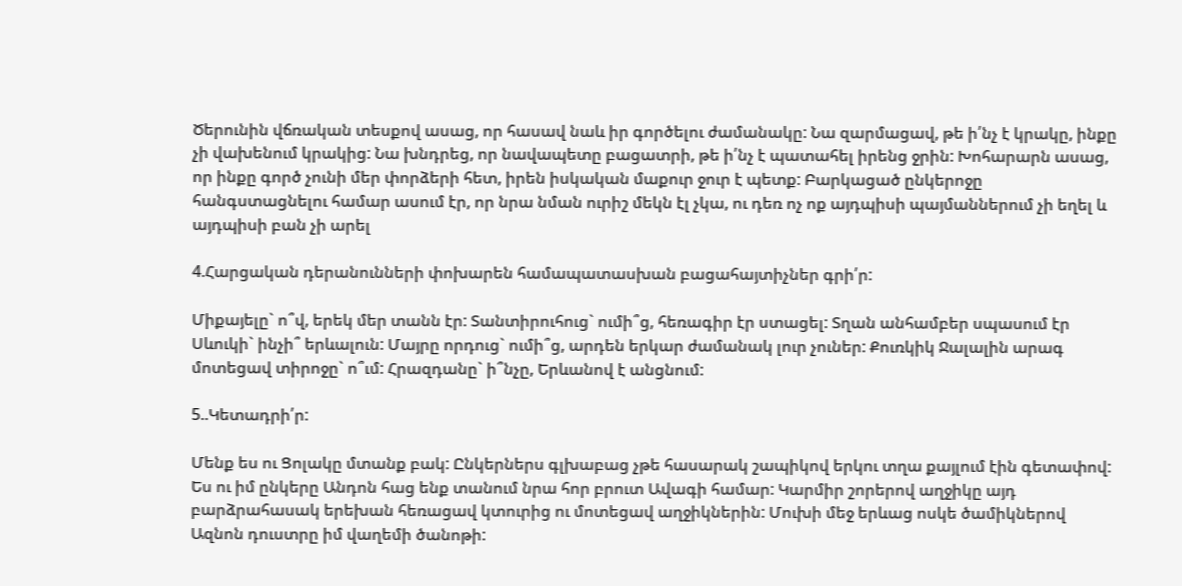Ծերունին վճռական տեսքով ասաց, որ հասավ նաև իր գործելու ժամանակը: Նա զարմացավ, թե ի՛նչ է կրակը, ինքը չի վախենում կրակից: Նա խնդրեց, որ նավապետը բացատրի, թե ի՛նչ է պատահել իրենց ջրին: Խոհարարն ասաց, որ ինքը գործ չունի մեր փորձերի հետ, իրեն իսկական մաքուր ջուր է պետք: Բարկացած ընկերոջը հանգստացնելու համար ասում էր, որ նրա նման ուրիշ մեկն էլ չկա, ու դեռ ոչ ոք այդպիսի պայմաններում չի եղել և այդպիսի բան չի արել

4.Հարցական դերանունների փոխարեն համապատասխան բացահայտիչներ գրի՛ր:

Միքայելը` ո՞վ, երեկ մեր տանն էր: Տանտիրուհուց` ումի՞ց, հեռագիր էր ստացել: Տղան անհամբեր սպասում էր Սևուկի` ինչի՞ երևալուն: Մայրը որդուց` ումի՞ց, արդեն երկար ժամանակ լուր չուներ: Քուռկիկ Ջալալին արագ մոտեցավ տիրոջը` ո՞ւմ: Հրազդանը` ի՞նչը, Երևանով է անցնում:

5..Կետադրի՛ր:

Մենք ես ու Ցոլակը մտանք բակ: Ընկերներս գլխաբաց չթե հասարակ շապիկով երկու տղա քայլում էին գետափով: Ես ու իմ ընկերը Անդոն հաց ենք տանում նրա հոր բրուտ Ավագի համար: Կարմիր շորերով աղջիկը այդ բարձրահասակ երեխան հեռացավ կտուրից ու մոտեցավ աղջիկներին: Մուխի մեջ երևաց ոսկե ծամիկներով Ազնոն դուստրը իմ վաղեմի ծանոթի: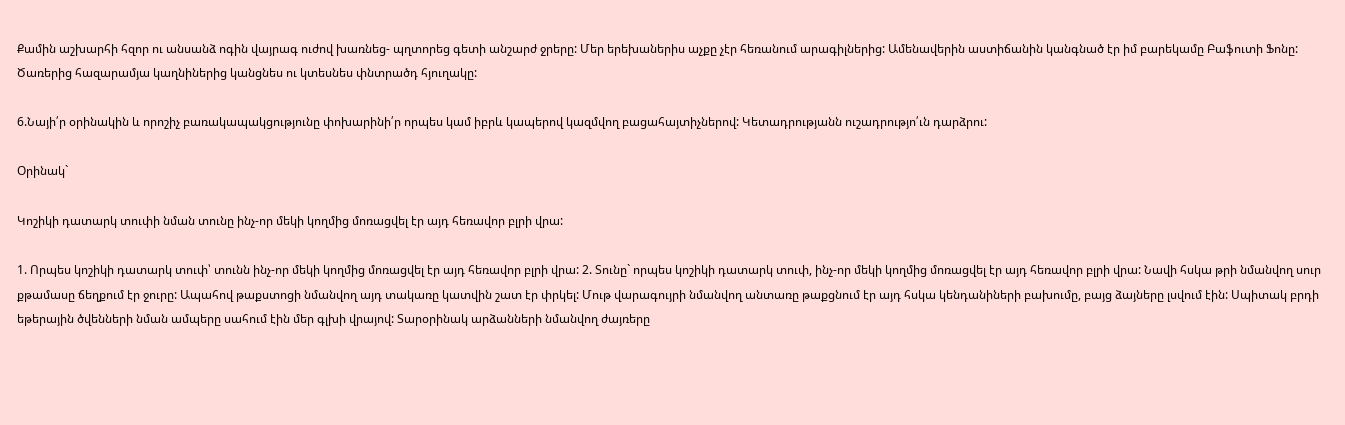Քամին աշխարհի հզոր ու անսանձ ոգին վայրագ ուժով խառնեց- պղտորեց գետի անշարժ ջրերը: Մեր երեխաներիս աչքը չէր հեռանում արագիլներից: Ամենավերին աստիճանին կանգնած էր իմ բարեկամը Բաֆուտի Ֆոնը: Ծառերից հազարամյա կաղնիներից կանցնես ու կտեսնես փնտրածդ հյուղակը:

6.Նայի՛ր օրինակին և որոշիչ բառակապակցությունը փոխարինի՛ր որպես կամ իբրև կապերով կազմվող բացահայտիչներով: Կետադրությանն ուշադրությո՛ւն դարձրու:

Օրինակ`

Կոշիկի դատարկ տուփի նման տունը ինչ-որ մեկի կողմից մոռացվել էր այդ հեռավոր բլրի վրա:

1. Որպես կոշիկի դատարկ տուփ՝ տունն ինչ-որ մեկի կողմից մոռացվել էր այդ հեռավոր բլրի վրա: 2. Տունը` որպես կոշիկի դատարկ տուփ, ինչ-որ մեկի կողմից մոռացվել էր այդ հեռավոր բլրի վրա: Նավի հսկա թրի նմանվող սուր քթամասը ճեղքում էր ջուրը: Ապահով թաքստոցի նմանվող այդ տակառը կատվին շատ էր փրկել: Մութ վարագույրի նմանվող անտառը թաքցնում էր այդ հսկա կենդանիների բախումը, բայց ձայները լսվում էին: Սպիտակ բրդի եթերային ծվենների նման ամպերը սահում էին մեր գլխի վրայով: Տարօրինակ արձանների նմանվող ժայռերը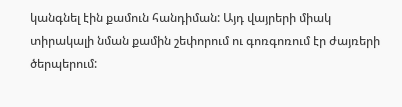կանգնել էին քամուն հանդիման: Այդ վայրերի միակ տիրակալի նման քամին շեփորում ու գոռգոռում էր ժայռերի ծերպերում: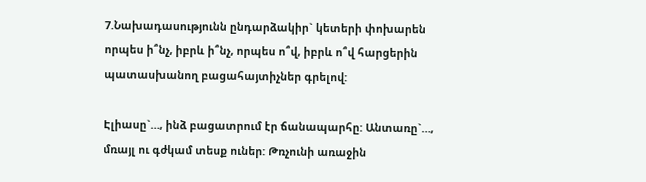7.Նախադասությունն ընդարձակիր` կետերի փոխարեն որպես ի՞նչ, իբրև ի՞նչ, որպես ո՞վ, իբրև ո՞վ հարցերին պատասխանող բացահայտիչներ գրելով:

Էլիասը`…, ինձ բացատրում էր ճանապարհը: Անտառը`…, մռայլ ու գժկամ տեսք ուներ: Թռչունի առաջին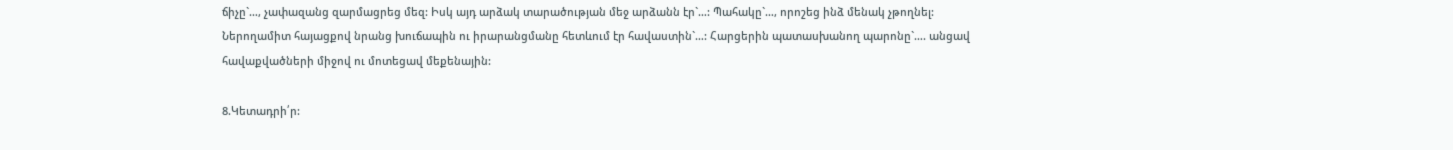ճիչը`…, չափազանց զարմացրեց մեզ: Իսկ այդ արձակ տարածության մեջ արձանն էր`…: Պահակը`…, որոշեց ինձ մենակ չթողնել: Ներողամիտ հայացքով նրանց խուճապին ու իրարանցմանը հետևում էր հավաստին`…: Հարցերին պատասխանող պարոնը`…. անցավ հավաքվածների միջով ու մոտեցավ մեքենային:

8.Կետադրի՛ր: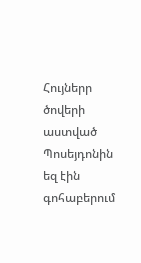Հույներր ծովերի աստված Պոսեյդոնին եզ էին գոհաբերում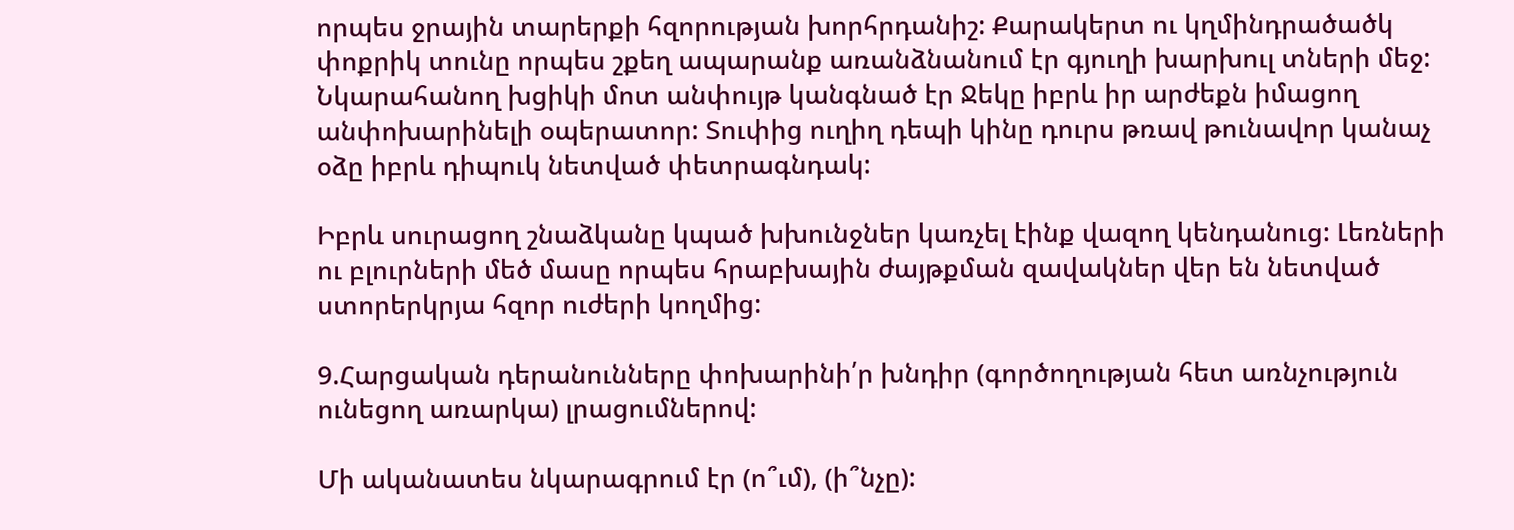որպես ջրային տարերքի հզորության խորհրդանիշ: Քարակերտ ու կղմինդրածածկ փոքրիկ տունը որպես շքեղ ապարանք առանձնանում էր գյուղի խարխուլ տների մեջ: Նկարահանող խցիկի մոտ անփույթ կանգնած էր Ջեկը իբրև իր արժեքն իմացող անփոխարինելի օպերատոր: Տուփից ուղիղ դեպի կինը դուրս թռավ թունավոր կանաչ օձը իբրև դիպուկ նետված փետրագնդակ:

Իբրև սուրացող շնաձկանը կպած խխունջներ կառչել էինք վազող կենդանուց: Լեռների ու բլուրների մեծ մասը որպես հրաբխային ժայթքման զավակներ վեր են նետված ստորերկրյա հզոր ուժերի կողմից:

9.Հարցական դերանունները փոխարինի՛ր խնդիր (գործողության հետ առնչություն ունեցող առարկա) լրացումներով:

Մի ականատես նկարագրում էր (ո՞ւմ), (ի՞նչը):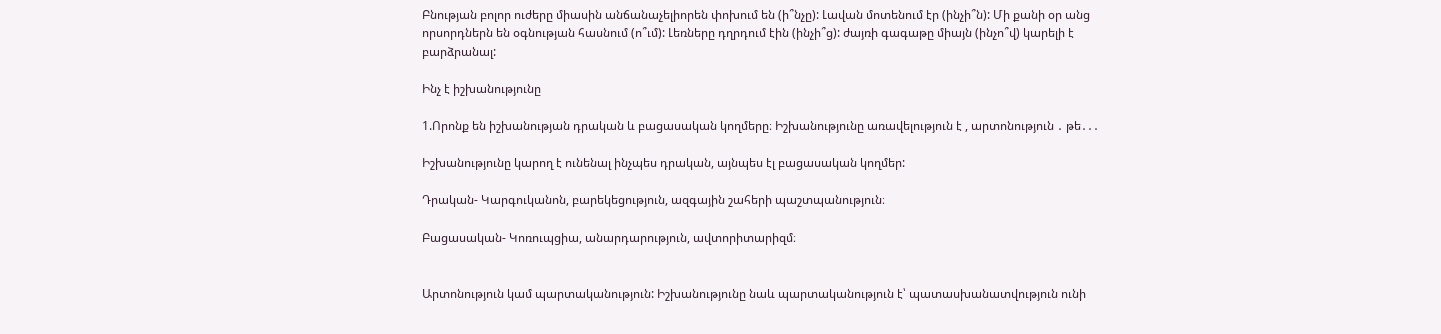Բնության բոլոր ուժերը միասին անճանաչելիորեն փոխում են (ի՞նչը): Լավան մոտենում էր (ինչի՞ն): Մի քանի օր անց որսորդներն են օգնության հասնում (ո՞ւմ): Լեռները դղրդում էին (ինչի՞ց): ժայռի գագաթը միայն (ինչո՞վ) կարելի է բարձրանալ:

Ինչ է իշխանությունը

1.Որոնք են իշխանության դրական և բացասական կողմերը։ Իշխանությունը առավելություն է , արտոնություն ․ թե․․․

Իշխանությունը կարող է ունենալ ինչպես դրական, այնպես էլ բացասական կողմեր:

Դրական- Կարգուկանոն, բարեկեցություն, ազգային շահերի պաշտպանություն։

Բացասական- Կոռուպցիա, անարդարություն, ավտորիտարիզմ։


Արտոնություն կամ պարտականություն: Իշխանությունը նաև պարտականություն է՝ պատասխանատվություն ունի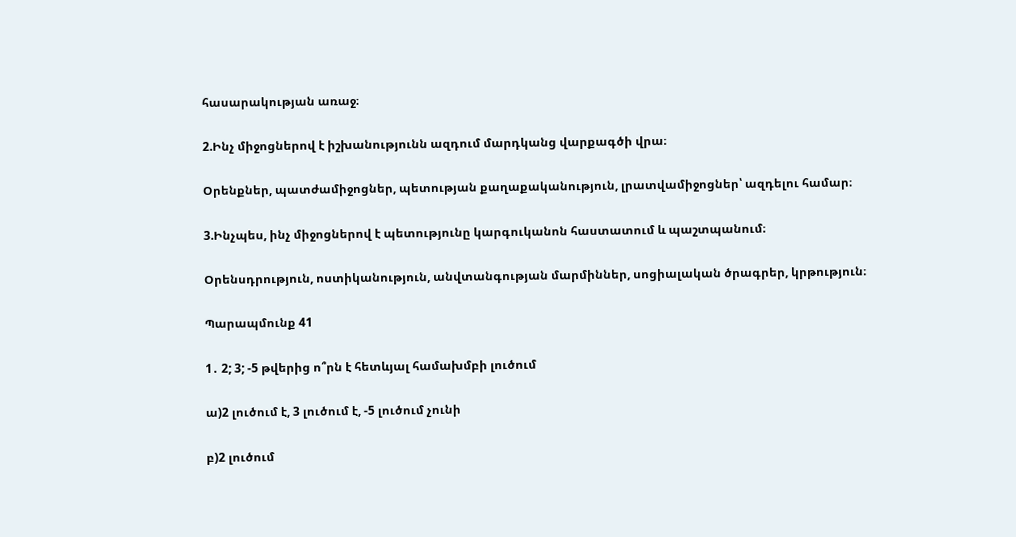հասարակության առաջ։

2.Ինչ միջոցներով է իշխանությունն ազդում մարդկանց վարքագծի վրա։

Օրենքներ, պատժամիջոցներ, պետության քաղաքականություն, լրատվամիջոցներ՝ ազդելու համար։

3.Ինչպես, ինչ միջոցներով է պետությունը կարգուկանոն հաստատում և պաշտպանում։

Օրենսդրություն, ոստիկանություն, անվտանգության մարմիններ, սոցիալական ծրագրեր, կրթություն։

Պարապմունք 41

1․ 2; 3; -5 թվերից ո՞րն է հետևյալ համախմբի լուծում

ա)2 լուծում է, 3 լուծում է, -5 լուծում չունի

բ)2 լուծում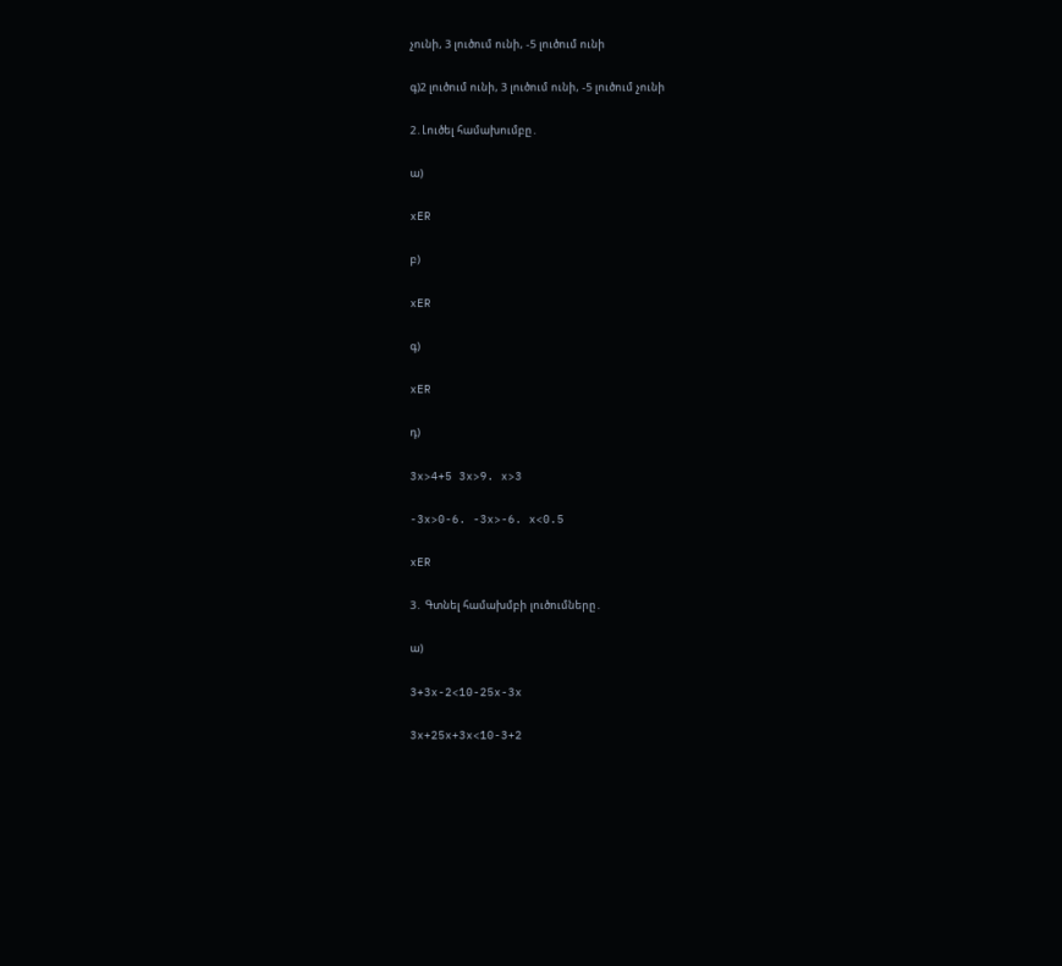չունի, 3 լուծում ունի, -5 լուծում ունի

գ)2 լուծում ունի, 3 լուծում ունի, -5 լուծում չունի

2․Լուծել համախումբը․

ա)

xER

բ)

xER

գ)

xER

դ)

3x>4+5 3x>9. x>3

-3x>0-6. -3x>-6. x<0.5

xER

3․ Գտնել համախմբի լուծումները․

ա)

3+3x-2<10-25x-3x

3x+25x+3x<10-3+2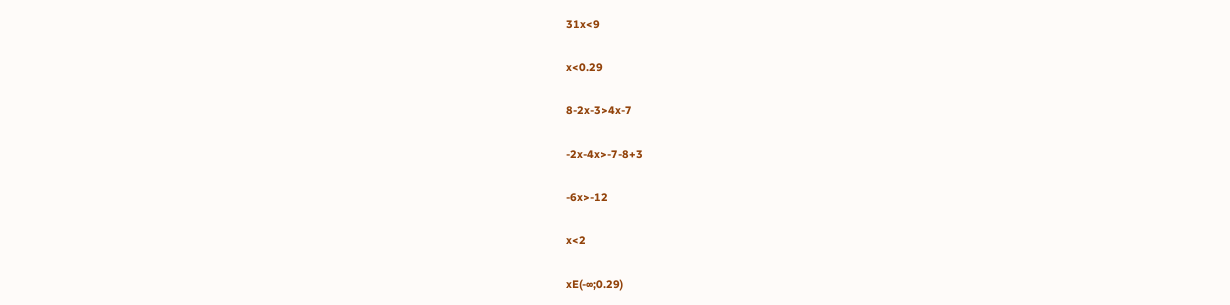31x<9

x<0.29

8-2x-3>4x-7

-2x-4x>-7-8+3

-6x>-12

x<2

xE(-∞;0.29)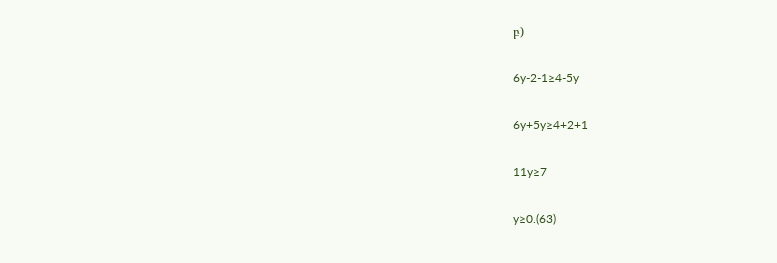բ)

6y-2-1≥4-5y

6y+5y≥4+2+1

11y≥7

y≥0.(63)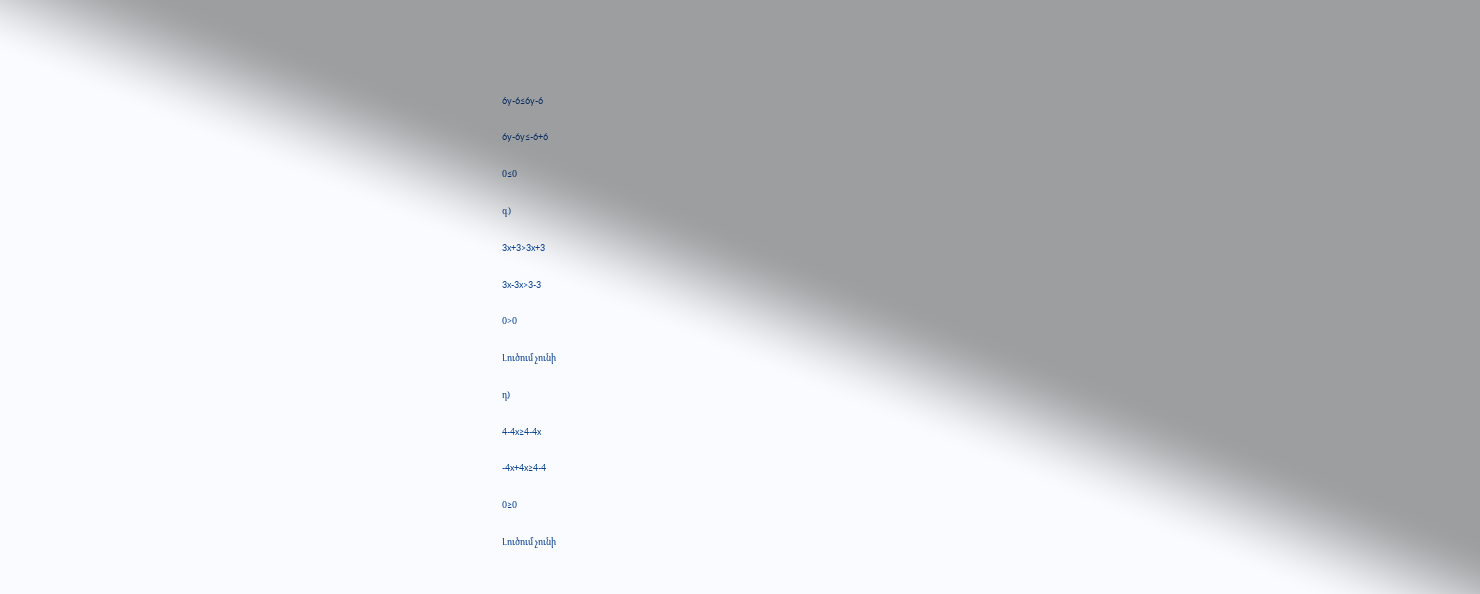6y-6≤6y-6

6y-6y≤-6+6

0≤0

գ)

3x+3>3x+3

3x-3x>3-3

0>0

Լուծում չունի

դ)

4-4x≥4-4x

-4x+4x≥4-4

0≥0

Լուծում չունի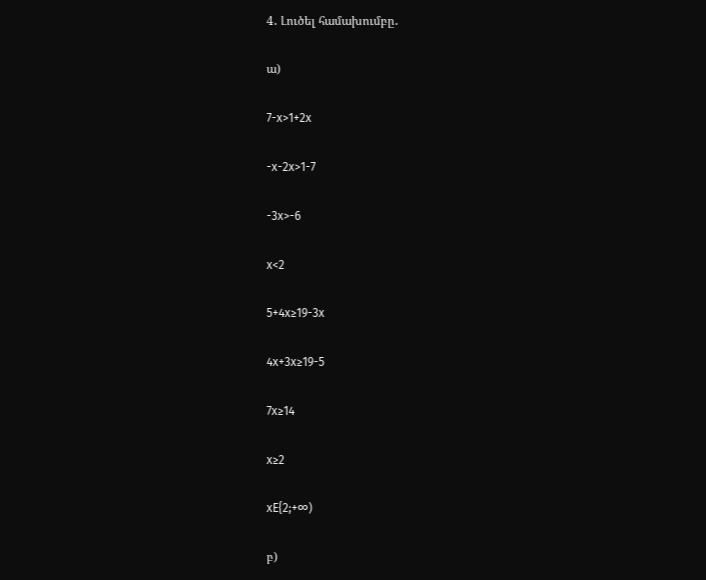4․ Լուծել համախումբը․

ա)

7-x>1+2x

-x-2x>1-7

-3x>-6

x<2

5+4x≥19-3x

4x+3x≥19-5

7x≥14

x≥2

xE{2;+∞)

բ)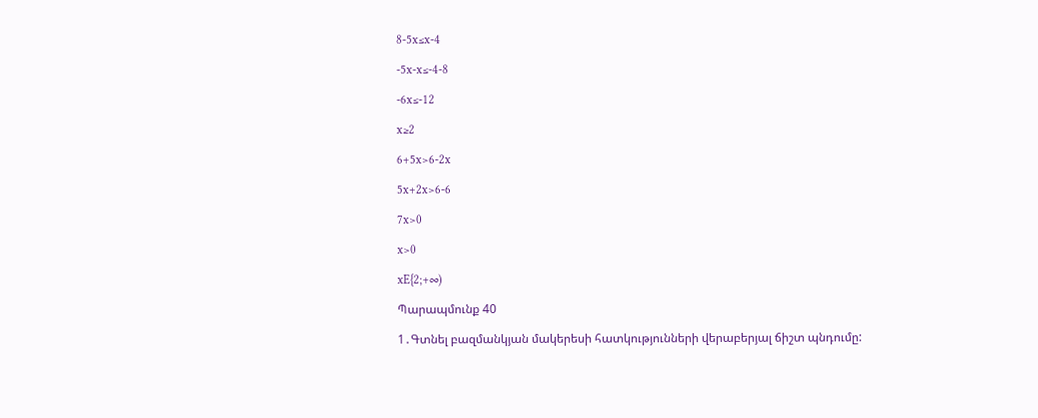8-5x≤x-4

-5x-x≤-4-8

-6x≤-12

x≥2

6+5x>6-2x

5x+2x>6-6

7x>0

x>0

xE{2;+∞)

Պարապմունք 40

1․Գտնել բազմանկյան մակերեսի հատկությունների վերաբերյալ ճիշտ պնդումը: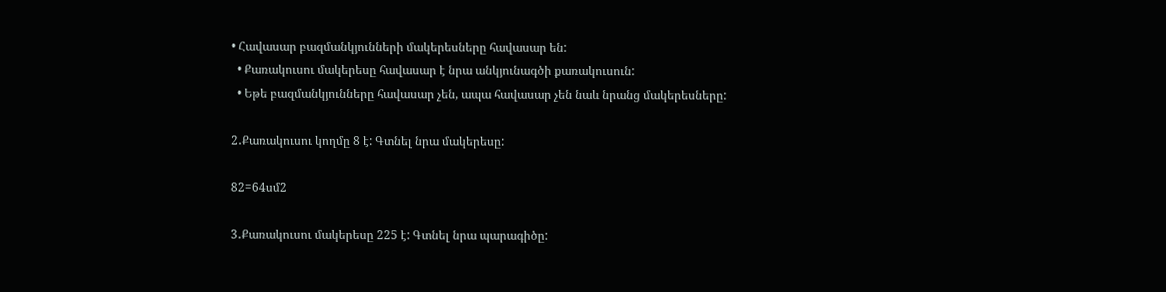• Հավասար բազմանկյունների մակերեսները հավասար են:
  • Քառակուսու մակերեսը հավասար է նրա անկյունագծի քառակուսուն:
  • Եթե բազմանկյունները հավասար չեն, ապա հավասար չեն նաև նրանց մակերեսները:

2․Քառակուսու կողմը 8 է: Գտնել նրա մակերեսը:

82=64սմ2

3․Քառակուսու մակերեսը 225 է: Գտնել նրա պարագիծը: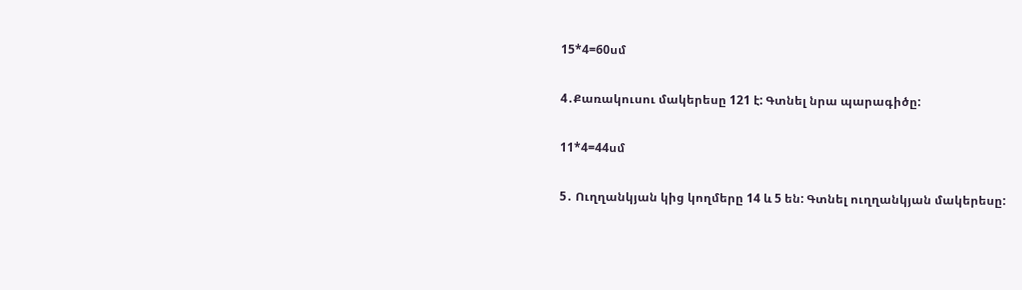15*4=60սմ

4․Քառակուսու մակերեսը 121 է: Գտնել նրա պարագիծը:

11*4=44սմ

5․ Ուղղանկյան կից կողմերը 14 և 5 են: Գտնել ուղղանկյան մակերեսը: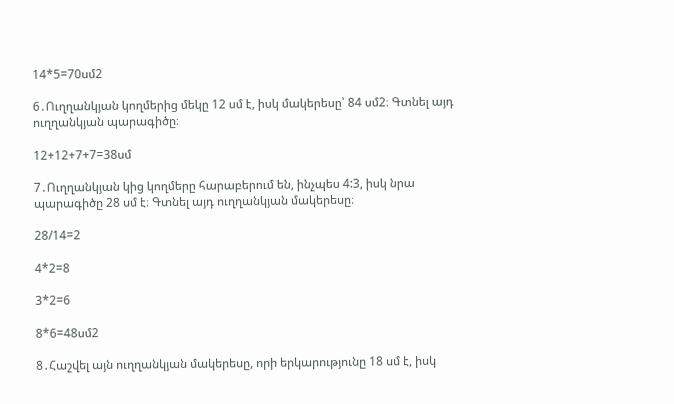14*5=70սմ2

6․Ուղղանկյան կողմերից մեկը 12 սմ է, իսկ մակերեսը՝ 84 սմ2։ Գտնել այդ ուղղանկյան պարագիծը։

12+12+7+7=38սմ

7․Ուղղանկյան կից կողմերը հարաբերում են, ինչպես 4:3, իսկ նրա պարագիծը 28 սմ է։ Գտնել այդ ուղղանկյան մակերեսը։

28/14=2

4*2=8

3*2=6

8*6=48սմ2

8․Հաշվել այն ուղղանկյան մակերեսը, որի երկարությունը 18 սմ է, իսկ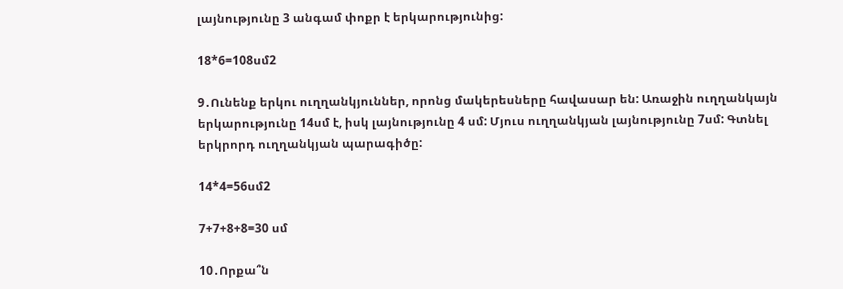լայնությունը 3 անգամ փոքր է երկարությունից:

18*6=108սմ2

9․Ունենք երկու ուղղանկյուններ, որոնց մակերեսները հավասար են: Առաջին ուղղանկայն երկարությունը 14սմ է, իսկ լայնությունը 4 սմ: Մյուս ուղղանկյան լայնությունը 7սմ: Գտնել երկրորդ ուղղանկյան պարագիծը:

14*4=56սմ2

7+7+8+8=30 սմ

10․Որքա՞ն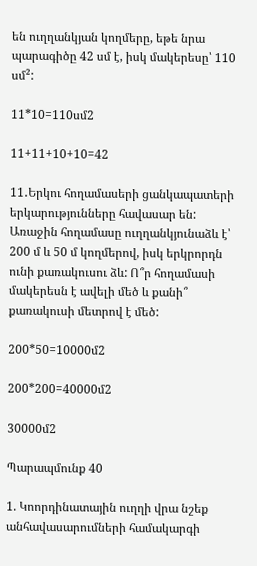են ուղղանկյան կողմերը, եթե նրա պարագիծը 42 սմ է, իսկ մակերեսը՝ 110 սմ²:

11*10=110սմ2

11+11+10+10=42

11․Երկու հողամասերի ցանկապատերի երկարությունները հավասար են: Առաջին հողամասը ուղղանկյունաձև է՝ 200 մ և 50 մ կողմերով, իսկ երկրորդն ունի քառակուսու ձև: Ո՞ր հողամասի մակերեսն է ավելի մեծ և քանի՞ քառակուսի մետրով է մեծ:

200*50=10000մ2

200*200=40000մ2

30000մ2

Պարապմունք 40

1. Կոորդինատային ուղղի վրա նշեք անհավասարումների համակարգի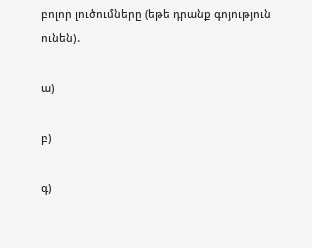բոլոր լուծումները (եթե դրանք գոյություն ունեն)․

ա)

բ)

գ)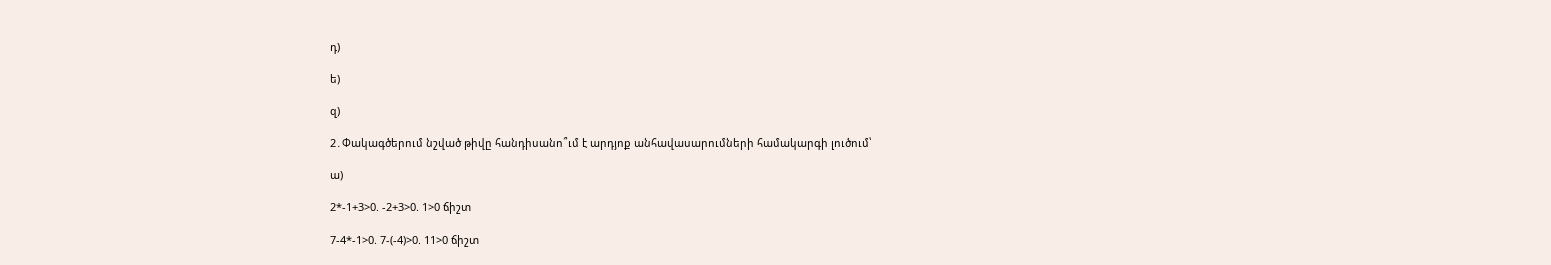դ)

ե)

զ)

2․Փակագծերում նշված թիվը հանդիսանո՞ւմ է արդյոք անհավասարումների համակարգի լուծում՝

ա)

2*-1+3>0. -2+3>0. 1>0 ճիշտ

7-4*-1>0. 7-(-4)>0. 11>0 ճիշտ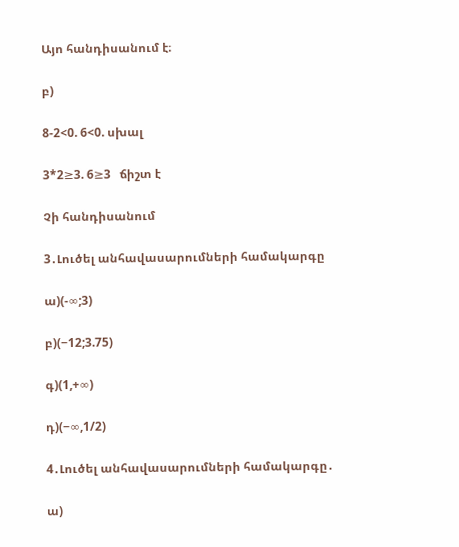Այո հանդիսանում է։

բ)

8-2<0. 6<0. սխալ

3*2≥3. 6≥3   ճիշտ է

Չի հանդիսանում

3․Լուծել անհավասարումների համակարգը

ա)(-∞;3)

բ)(−12;3.75)

գ)(1,+∞)

դ)(−∞,1/2)

4․Լուծել անհավասարումների համակարգը․

ա)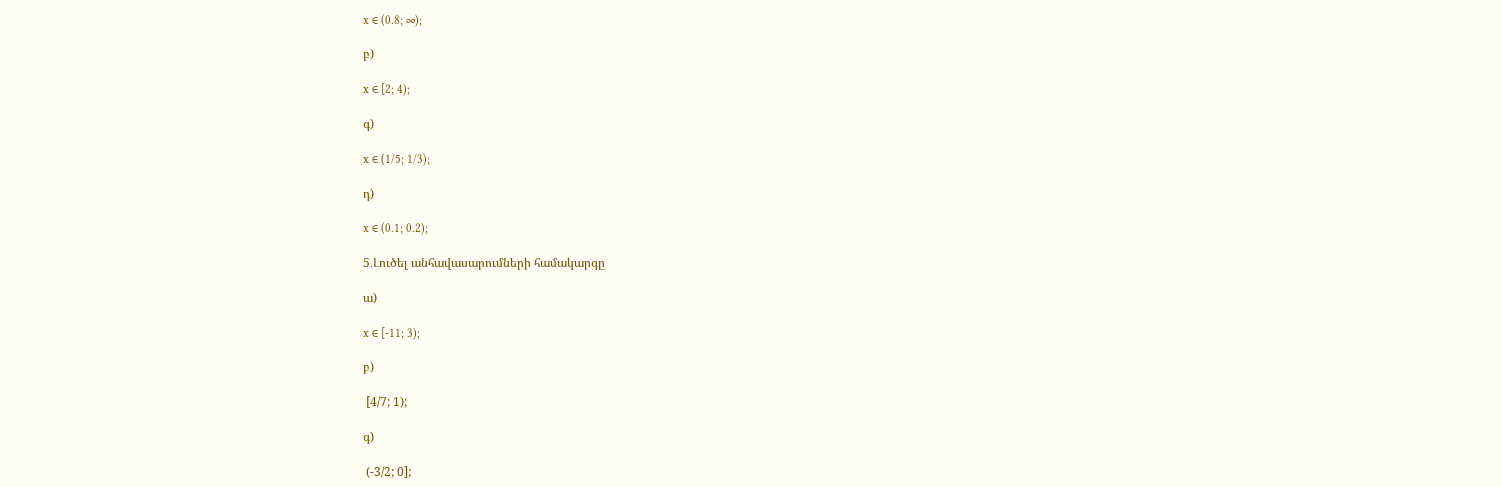x ∈ (0.8; ∞);

բ)

x ∈ [2; 4);

գ)

x ∈ (1/5; 1/3);

դ)

x ∈ (0.1; 0.2);

5․Լուծել անհավասարումների համակարգը

ա)

x ∈ [-11; 3);

բ)

 [4/7; 1);

գ)

 (-3/2; 0];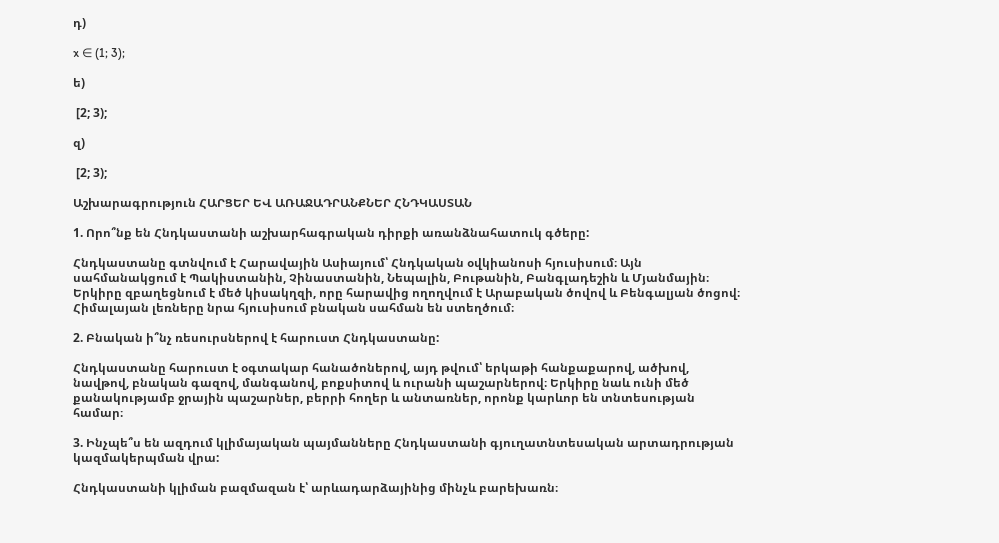դ)

x ∈ (1; 3);

ե)

 [2; 3);

զ)

 [2; 3);

Աշխարագրություն ՀԱՐՑԵՐ ԵՎ ԱՌԱՋԱԴՐԱՆՔՆԵՐ ՀՆԴԿԱՍՏԱՆ

1. Որո՞նք են Հնդկաստանի աշխարհագրական դիրքի առանձնահատուկ գծերը:

Հնդկաստանը գտնվում է Հարավային Ասիայում՝ Հնդկական օվկիանոսի հյուսիսում։ Այն սահմանակցում է Պակիստանին, Չինաստանին, Նեպալին, Բութանին, Բանգլադեշին և Մյանմային։ Երկիրը զբաղեցնում է մեծ կիսակղզի, որը հարավից ողողվում է Արաբական ծովով և Բենգալյան ծոցով։ Հիմալայան լեռները նրա հյուսիսում բնական սահման են ստեղծում։

2. Բնական ի՞նչ ռեսուրսներով է հարուստ Հնդկաստանը:

Հնդկաստանը հարուստ է օգտակար հանածոներով, այդ թվում՝ երկաթի հանքաքարով, ածխով, նավթով, բնական գազով, մանգանով, բոքսիտով և ուրանի պաշարներով։ Երկիրը նաև ունի մեծ քանակությամբ ջրային պաշարներ, բերրի հողեր և անտառներ, որոնք կարևոր են տնտեսության համար։

3. Ինչպե՞ս են ազդում կլիմայական պայմանները Հնդկաստանի գյուղատնտեսական արտադրության կազմակերպման վրա:

Հնդկաստանի կլիման բազմազան է՝ արևադարձայինից մինչև բարեխառն։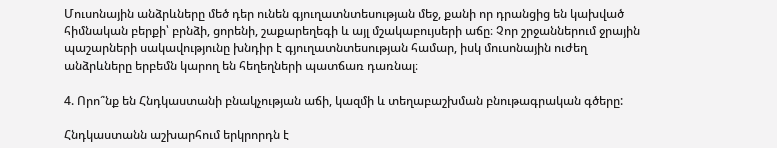Մուսոնային անձրևները մեծ դեր ունեն գյուղատնտեսության մեջ, քանի որ դրանցից են կախված հիմնական բերքի՝ բրնձի, ցորենի, շաքարեղեգի և այլ մշակաբույսերի աճը։ Չոր շրջաններում ջրային պաշարների սակավությունը խնդիր է գյուղատնտեսության համար, իսկ մուսոնային ուժեղ անձրևները երբեմն կարող են հեղեղների պատճառ դառնալ։

4. Որո՞նք են Հնդկաստանի բնակչության աճի, կազմի և տեղաբաշխման բնութագրական գծերը:

Հնդկաստանն աշխարհում երկրորդն է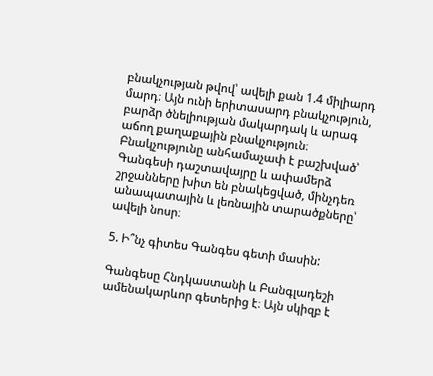բնակչության թվով՝ ավելի քան 1.4 միլիարդ մարդ։ Այն ունի երիտասարդ բնակչություն, բարձր ծնելիության մակարդակ և արագ աճող քաղաքային բնակչություն։ Բնակչությունը անհամաչափ է բաշխված՝ Գանգեսի դաշտավայրը և ափամերձ շրջանները խիտ են բնակեցված, մինչդեռ անապատային և լեռնային տարածքները՝ ավելի նոսր։

5. Ի՞նչ գիտես Գանգես գետի մասին:

Գանգեսը Հնդկաստանի և Բանգլադեշի ամենակարևոր գետերից է։ Այն սկիզբ է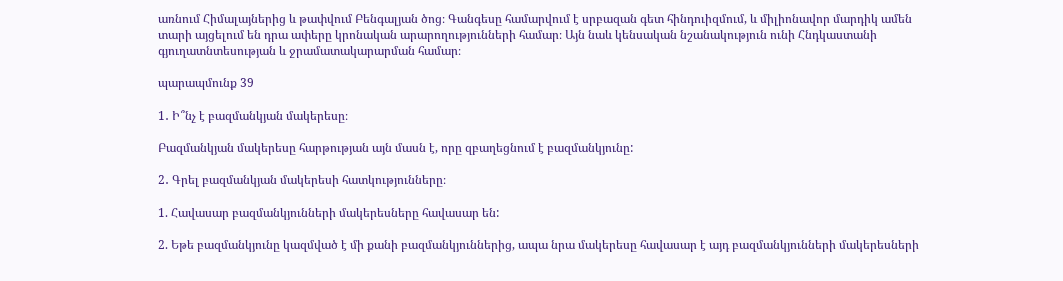առնում Հիմալայներից և թափվում Բենգալյան ծոց։ Գանգեսը համարվում է սրբազան գետ հինդուիզմում, և միլիոնավոր մարդիկ ամեն տարի այցելում են դրա ափերը կրոնական արարողությունների համար։ Այն նաև կենսական նշանակություն ունի Հնդկաստանի գյուղատնտեսության և ջրամատակարարման համար։

պարապմունք 39

1․ Ի՞նչ է բազմանկյան մակերեսը։

Բազմանկյան մակերեսը հարթության այն մասն է, որը զբաղեցնում է բազմանկյունը:

2․ Գրել բազմանկյան մակերեսի հատկությունները։

1. Հավասար բազմանկյունների մակերեսները հավասար են:

2. Եթե բազմանկյունը կազմված է մի քանի բազմանկյուններից, ապա նրա մակերեսը հավասար է այդ բազմանկյունների մակերեսների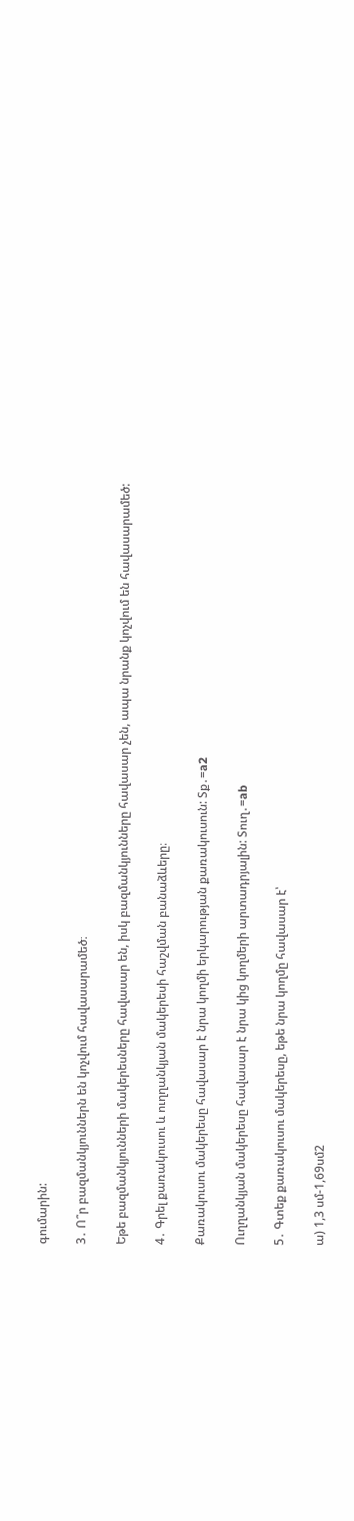գումարին:

3․ Ո՞ր բազմանկյուններն են կոչվում հավասարամեծ։

Եթե բազմանկյունների մակերեսները հավասար են, իսկ բազմանկյունները հավասար չեն, ապա նրանք կոչվում են հավասարամեծ:

4․ Գրել քառակուսու և ուղղանկյան մակերեսի հաշվման բանաձևերը։

Քառակուսու մակերեսը հավասար է նրա կողմի երկարության քառակուսուն: Sք․=a2

Ուղղանկյան մակերեսը հավասար է նրա կից կողմերի արտադրյալին: Sուղ․=ab

5․ Գտեք քառակուսու մակերեսը, եթե նրա կողմը հավասար է՝

ա) 1,3 սմ-1,69սմ2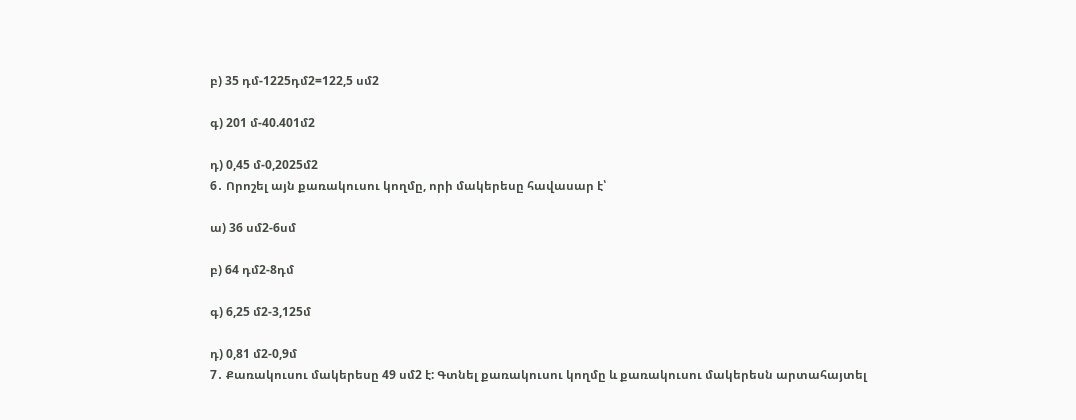բ) 35 դմ-1225դմ2=122,5 սմ2

գ) 201 մ-40.401մ2

դ) 0,45 մ-0,2025մ2
6․ Որոշել այն քառակուսու կողմը, որի մակերեսը հավասար է՝

ա) 36 սմ2-6սմ

բ) 64 դմ2-8դմ

գ) 6,25 մ2-3,125մ

դ) 0,81 մ2-0,9մ
7․ Քառակուսու մակերեսը 49 սմ2 է: Գտնել քառակուսու կողմը և քառակուսու մակերեսն արտահայտել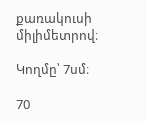քառակուսի միլիմետրով։

Կողմը՝ 7սմ։

70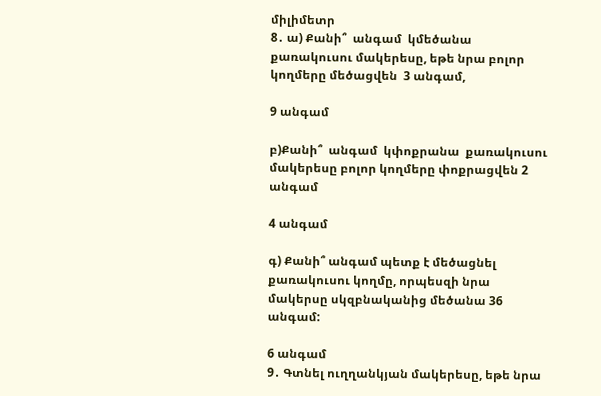միլիմետր
8․ ա) Քանի՞  անգամ  կմեծանա քառակուսու մակերեսը, եթե նրա բոլոր կողմերը մեծացվեն  3 անգամ,

9 անգամ

բ)Քանի՞  անգամ  կփոքրանա  քառակուսու մակերեսը բոլոր կողմերը փոքրացվեն 2 անգամ

4 անգամ

գ) Քանի՞ անգամ պետք է մեծացնել քառակուսու կողմը, որպեսզի նրա մակերսը սկզբնականից մեծանա 36 անգամ:

6 անգամ
9․ Գտնել ուղղանկյան մակերեսը, եթե նրա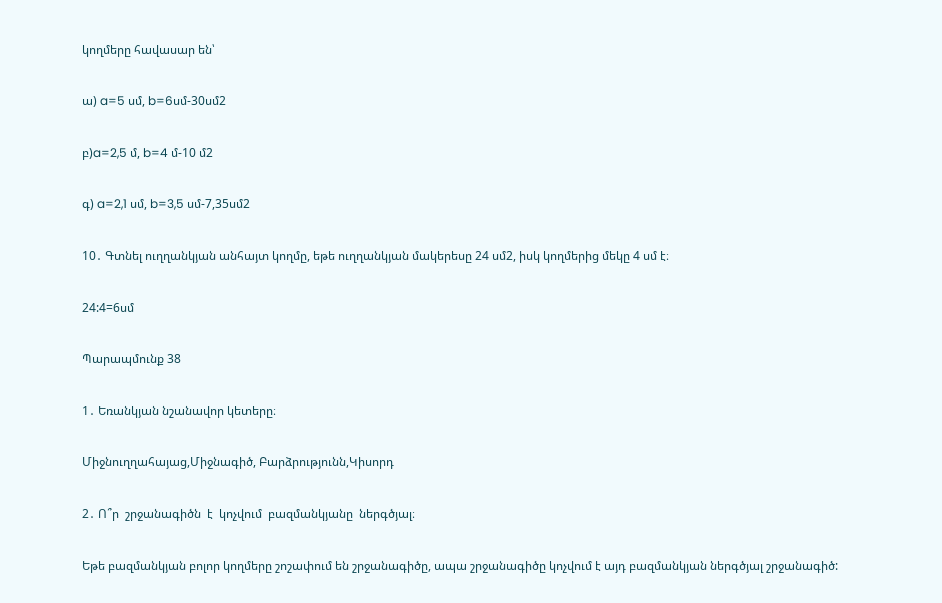կողմերը հավասար են՝

ա) a=5 սմ, b=6սմ-30սմ2

բ)a=2,5 մ, b=4 մ-10 մ2

գ) a=2,1 սմ, b=3,5 սմ-7,35սմ2

10․ Գտնել ուղղանկյան անհայտ կողմը, եթե ուղղանկյան մակերեսը 24 սմ2, իսկ կողմերից մեկը 4 սմ է։

24:4=6սմ

Պարապմունք 38

1․ Եռանկյան նշանավոր կետերը։

Միջնուղղահայաց,Միջնագիծ, Բարձրությունն,Կիսորդ

2․ Ո՞ր  շրջանագիծն  է  կոչվում  բազմանկյանը  ներգծյալ։

Եթե բազմանկյան բոլոր կողմերը շոշափում են շրջանագիծը, ապա շրջանագիծը կոչվում է այդ բազմանկյան ներգծյալ շրջանագիծ: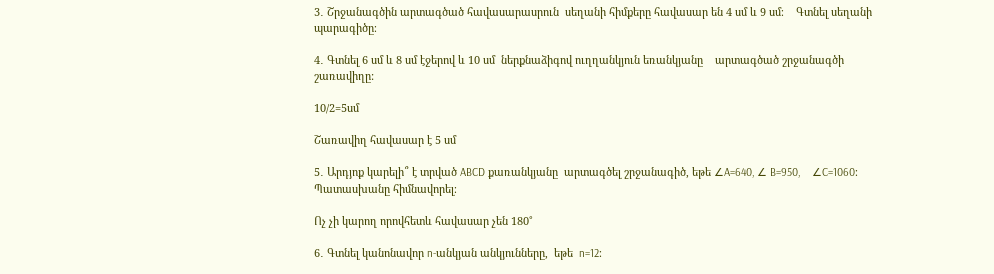3․ Շրջանագծին արտագծած հավասարասրուն  սեղանի հիմքերը հավասար են 4 սմ և 9 սմ։    Գտնել սեղանի պարագիծը։

4․ Գտնել 6 սմ և 8 սմ էջերով և 10 սմ  ներքնաձիգով ուղղանկյուն եռանկյանը    արտագծած շրջանագծի շառավիղը:

10/2=5սմ

Շառավիղ հավասար է 5 սմ

5․ Արդյոք կարելի՞ է տրված ABCD քառանկյանը  արտագծել շրջանագիծ, եթե ∠A=640, ∠ B=950,    ∠C=1060։ Պատասխանը հիմնավորել։

Ոչ չի կարող որովհետև հավասար չեն 180˚

6․ Գտնել կանոնավոր n-անկյան անկյունները,  եթե  n=12։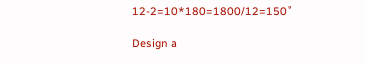12-2=10*180=1800/12=150˚

Design a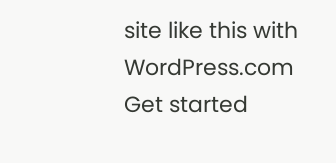site like this with WordPress.com
Get started